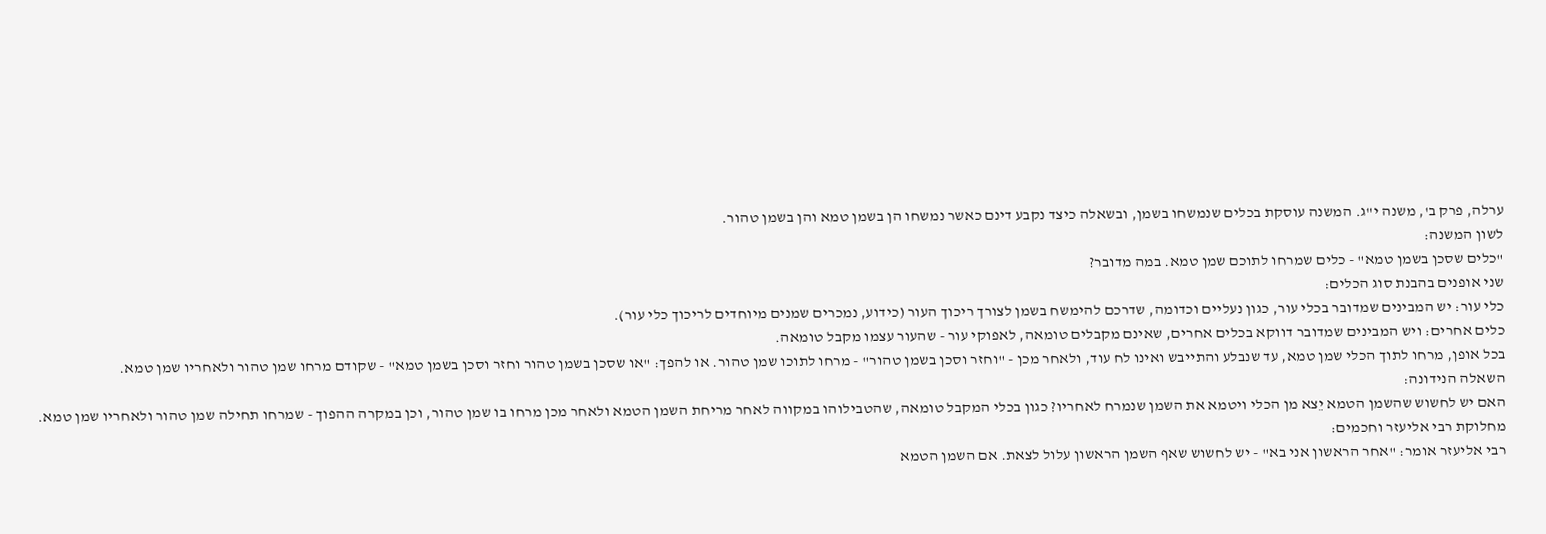ערלה, פרק ב', משנה י"ג. המשנה עוסקת בכלים שנמשחו בשמן, ובשאלה כיצד נקבע דינם כאשר נמשחו הן בשמן טמא והן בשמן טהור.
לשון המשנה:
"כלים שסכן בשמן טמא" - כלים שמרחו לתוכם שמן טמא. במה מדובר?
שני אופנים בהבנת סוג הכלים:
כלי עור: יש המבינים שמדובר בכלי עור, כגון נעליים וכדומה, שדרכם להימשח בשמן לצורך ריכוך העור (כידוע, נמכרים שמנים מיוחדים לריכוך כלי עור).
כלים אחרים: ויש המבינים שמדובר דווקא בכלים אחרים, שאינם מקבלים טומאה, לאפוקי עור - שהעור עצמו מקבל טומאה.
בכל אופן, מרחו לתוך הכלי שמן טמא, עד שנבלע והתייבש ואינו לח עוד, ולאחר מכן - "וחזר וסכן בשמן טהור" - מרחו לתוכו שמן טהור. או להפך: "או שסכן בשמן טהור וחזר וסכן בשמן טמא" - שקודם מרחו שמן טהור ולאחריו שמן טמא.
השאלה הנידונה:
האם יש לחשוש שהשמן הטמא יֵצא מן הכלי ויטמא את השמן שנמרח לאחריו? כגון בכלי המקבל טומאה, שהטבילוהו במקווה לאחר מריחת השמן הטמא ולאחר מכן מרחו בו שמן טהור, וכן במקרה ההפוך - שמרחו תחילה שמן טהור ולאחריו שמן טמא.
מחלוקת רבי אליעזר וחכמים:
רבי אליעזר אומר: "אחר הראשון אני בא" - יש לחשוש שאף השמן הראשון עלול לצאת. אם השמן הטמא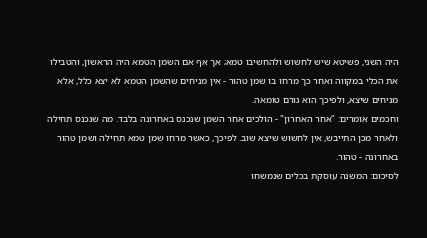היה השני, פשיטא שיש לחשוש ולהחשיבו טמא; אך אף אם השמן הטמא היה הראשון, והטבילו את הכלי במקווה ואחר כך מרחו בו שמן טהור - אין מניחים שהשמן הטמא לא יצא כלל, אלא מניחים שיצא, ולפיכך הוא גורם טומאה.
וחכמים אומרים: "אחר האחרון" - הולכים אחר השמן שנכנס באחרונה בלבד. מה שנכנס תחילה ולאחר מכן התייבש, אין לחשוש שיצא שוב. לפיכך, כאשר מרחו שמן טמא תחילה ושמן טהור באחרונה - טהור.
לסיכום: המשנה עוסקת בכלים שנמשחו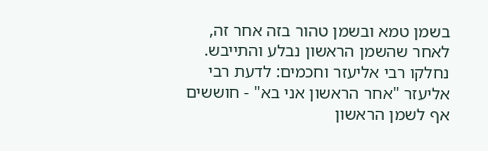בשמן טמא ובשמן טהור בזה אחר זה, לאחר שהשמן הראשון נבלע והתייבש. נחלקו רבי אליעזר וחכמים: לדעת רבי אליעזר "אחר הראשון אני בא" - חוששים אף לשמן הראשון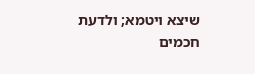שיצא ויטמא; ולדעת חכמים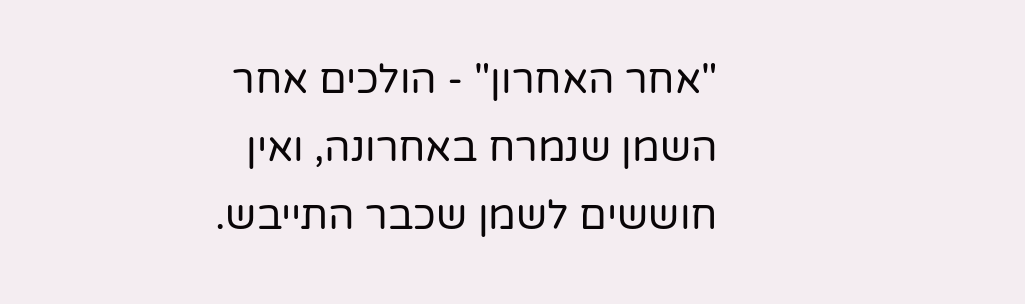"אחר האחרון" - הולכים אחר השמן שנמרח באחרונה, ואין חוששים לשמן שכבר התייבש.